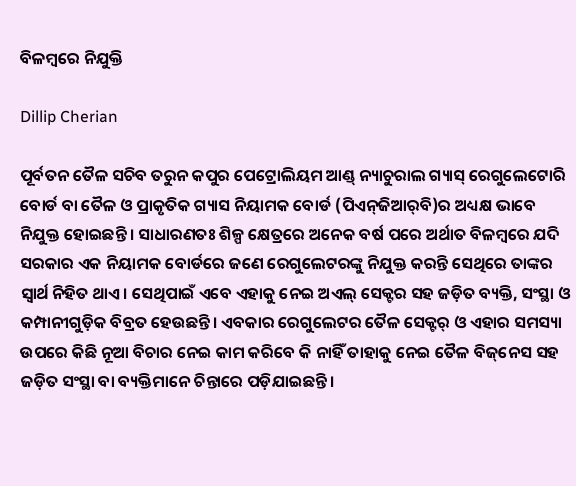ବିଳମ୍ବରେ ନିଯୁକ୍ତି

Dillip Cherian

ପୂର୍ବତନ ତୈଳ ସଚିବ ତରୁନ କପୁର ପେଟ୍ରୋଲିୟମ ଆଣ୍ଡ୍‌ ନ୍ୟାଚୁରାଲ ଗ୍ୟାସ୍‌ ରେଗୁଲେଟୋରି ବୋର୍ଡ ବା ତୈଳ ଓ ପ୍ରାକୃତିକ ଗ୍ୟାସ ନିୟାମକ ବୋର୍ଡ (ପିଏନ୍‌ଜିଆର୍‌ବି)ର ଅଧ୍ୟକ୍ଷ ଭାବେ ନିଯୁକ୍ତ ହୋଇଛନ୍ତି । ସାଧାରଣତଃ ଶିଳ୍ପ କ୍ଷେତ୍ରରେ ଅନେକ ବର୍ଷ ପରେ ଅର୍ଥାତ ବିଳମ୍ବରେ ଯଦି ସରକାର ଏକ ନିୟାମକ ବୋର୍ଡରେ ଜଣେ ରେଗୁଲେଟରଙ୍କୁ ନିଯୁକ୍ତ କରନ୍ତି ସେଥିରେ ତାଙ୍କର ସ୍ବାର୍ଥ ନିହିତ ଥାଏ। ସେଥିପାଇଁ ଏବେ ଏହାକୁ ନେଇ ଅଏଲ୍‌ ସେକ୍ଟର ସହ ଜଡ଼ିତ ବ୍ୟକ୍ତି, ସଂସ୍ଥା ଓ କମ୍ପାନୀଗୁଡ଼ିକ ବିବ୍ରତ ହେଉଛନ୍ତି। ଏବକାର ରେଗୁଲେଟର ତୈଳ ସେକ୍ଟର୍‌ ଓ ଏହାର ସମସ୍ୟା ଉପରେ କିଛି ନୂଆ ବିଚାର ନେଇ କାମ କରିବେ କି ନାହିଁ ତାହାକୁ ନେଇ ତୈଳ ବିଜ୍‌ନେସ ସହ ଜଡ଼ିତ ସଂସ୍ଥା ବା ବ୍ୟକ୍ତିମାନେ ଚିନ୍ତାରେ ପଡ଼ିଯାଇଛନ୍ତି।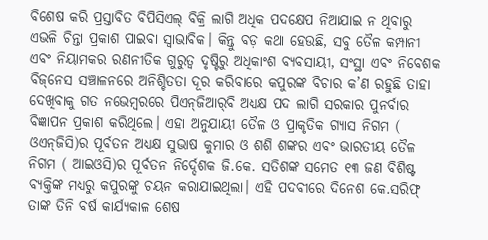ବିଶେଷ କରି ପ୍ରସ୍ତାବିତ ବିପିସିଏଲ୍‌ ବିକ୍ରି ଲାଗି ଅଧିକ ପଦକ୍ଷେପ ନିଆଯାଇ ନ ଥିବାରୁ ଏଭଳି ଚିନ୍ତା ପ୍ରକାଶ ପାଇବା ସ୍ବାଭାବିକ। କିନ୍ତୁ ବଡ଼ କଥା ହେଉଛି, ସବୁ ତୈଳ କମ୍ପାନୀ ଏବଂ ନିୟାମକର ରଣନୀତିକ ଗୁରୁତ୍ୱ ଦୃଷ୍ଟିରୁ ଅଧିକାଂଶ ବ୍ୟବସାୟୀ, ସଂସ୍ଥା ଏବଂ ନିବେଶକ ବିଜ୍‌ନେସ ସଞ୍ଚାଳନରେ ଅନିଶ୍ଚିତତା ଦୂର କରିବାରେ କପୁରଙ୍କ ବିଚାର କ’ଣ ରହୁଛି ତାହା ଦେଖିବାକୁ ଗତ ନଭେମ୍ବରରେ ପିଏନ୍‌ଜିଆର୍‌ବି ଅଧ୍ୟକ୍ଷ ପଦ ଲାଗି ସରକାର ପୁନର୍ବାର ବିଜ୍ଞାପନ ପ୍ରକାଶ କରିଥିଲେ। ଏହା ଅନୁଯାୟୀ ତୈଳ ଓ ପ୍ରାକୃତିକ ଗ୍ୟାସ ନିଗମ ( ଓଏନ୍‌ଜିସି)ର ପୂର୍ବତନ ଅଧ୍ୟକ୍ଷ ସୁଭାଷ କୁମାର ଓ ଶଶି ଶଙ୍କର ଏବଂ ଭାରତୀୟ ତୈଳ ନିଗମ ( ଆଇଓସି)ର ପୂର୍ବତନ ନିର୍ଦ୍ଦେଶକ ଜି.କେ. ସତିଶଙ୍କ ସମେତ ୧୩ ଜଣ ବିଶିଷ୍ଟ ବ୍ୟକ୍ତିଙ୍କ ମଧ୍ୟରୁ କପୁରଙ୍କୁ ଚୟନ କରାଯାଇଥିଲା। ଏହି ପଦବୀରେ ଦିନେଶ କେ.ସରିଫ୍‌ ତାଙ୍କ ତିନି ବର୍ଷ କାର୍ଯ୍ୟକାଳ ଶେଷ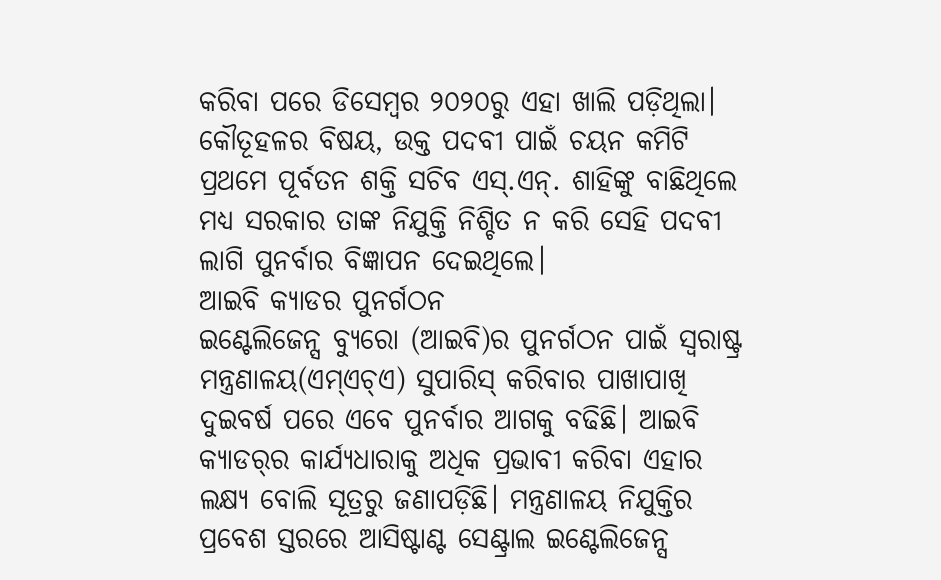କରିବା ପରେ ଡିସେମ୍ବର ୨୦୨୦ରୁ ଏହା ଖାଲି ପଡ଼ିଥିଲା। କୌତୂହଳର ବିଷୟ, ଉକ୍ତ ପଦବୀ ପାଇଁ ଚୟନ କମିଟି ପ୍ରଥମେ ପୂର୍ବତନ ଶକ୍ତି ସଚିବ ଏସ୍‌.ଏନ୍‌. ଶାହିଙ୍କୁ ବାଛିଥିଲେ ମଧ୍ୟ ସରକାର ତାଙ୍କ ନିଯୁକ୍ତି ନିଶ୍ଚିତ ନ କରି ସେହି ପଦବୀ ଲାଗି ପୁନର୍ବାର ବିଜ୍ଞାପନ ଦେଇଥିଲେ।
ଆଇବି କ୍ୟାଡର ପୁନର୍ଗଠନ
ଇଣ୍ଟେଲିଜେନ୍ସ ବ୍ୟୁରୋ (ଆଇବି)ର ପୁନର୍ଗଠନ ପାଇଁ ସ୍ବରାଷ୍ଟ୍ର ମନ୍ତ୍ରଣାଳୟ(ଏମ୍‌ଏଚ୍‌ଏ) ସୁପାରିସ୍‌ କରିବାର ପାଖାପାଖି ଦୁଇବର୍ଷ ପରେ ଏବେ ପୁନର୍ବାର ଆଗକୁ ବଢିଛି। ଆଇବି କ୍ୟାଡର୍‌ର କାର୍ଯ୍ୟଧାରାକୁ ଅଧିକ ପ୍ରଭାବୀ କରିବା ଏହାର ଲକ୍ଷ୍ୟ ବୋଲି ସୂତ୍ରରୁ ଜଣାପଡ଼ିଛି। ମନ୍ତ୍ରଣାଳୟ ନିଯୁକ୍ତିର ପ୍ରବେଶ ସ୍ତରରେ ଆସିଷ୍ଟାଣ୍ଟ ସେଣ୍ଟ୍ରାଲ ଇଣ୍ଟେଲିଜେନ୍ସ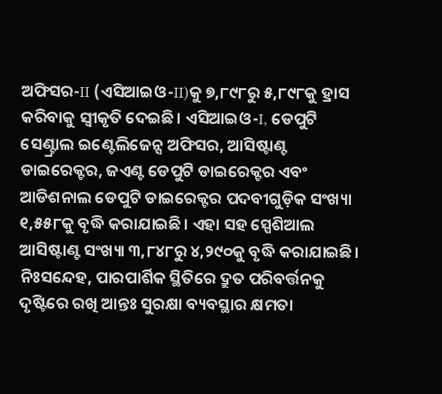ଅଫିସର-II (ଏସିଆଇଓ-II)କୁ ୭,୮୯୮ରୁ ୫,୮୯୮କୁ ହ୍ରାସ କରିବାକୁ ସ୍ବୀକୃତି ଦେଇଛି। ଏସିଆଇଓ-I, ଡେପୁଟି ସେଣ୍ଟ୍ରାଲ ଇଣ୍ଟେଲିଜେନ୍ସ ଅଫିସର, ଆସିଷ୍ଟାଣ୍ଟ ଡାଇରେକ୍ଟର, ଜଏଣ୍ଟ ଡେପୁଟି ଡାଇରେକ୍ଟର ଏବଂ ଆଡିଶନାଲ ଡେପୁଟି ଡାଇରେକ୍ଟର ପଦବୀଗୁଡ଼ିକ ସଂଖ୍ୟା ୧,୫୫୮କୁ ବୃଦ୍ଧି କରାଯାଇଛି। ଏହା ସହ ସ୍ପେଶିଆଲ ଆସିଷ୍ଟାଣ୍ଟ ସଂଖ୍ୟା ୩,୮୪୮ରୁ ୪,୨୯୦କୁ ବୃଦ୍ଧି କରାଯାଇଛି। ନିଃସନ୍ଦେହ, ପାରପାର୍ଶିକ ସ୍ଥିତିରେ ଦ୍ରୁତ ପରିବର୍ତ୍ତନକୁ ଦୃଷ୍ଟିରେ ରଖି ଆନ୍ତଃ ସୁରକ୍ଷା ବ୍ୟବସ୍ଥାର କ୍ଷମତା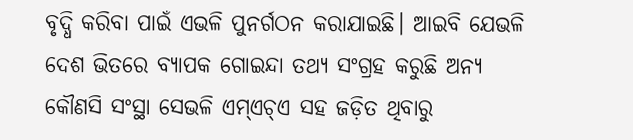ବୃଦ୍ଧି କରିବା ପାଇଁ ଏଭଳି ପୁନର୍ଗଠନ କରାଯାଇଛି। ଆଇବି ଯେଭଳି ଦେଶ ଭିତରେ ବ୍ୟାପକ ଗୋଇନ୍ଦା ତଥ୍ୟ ସଂଗ୍ରହ କରୁଛି ଅନ୍ୟ କୌଣସି ସଂସ୍ଥା ସେଭଳି ଏମ୍‌ଏଚ୍‌ଏ ସହ ଜଡ଼ିତ ଥିବାରୁ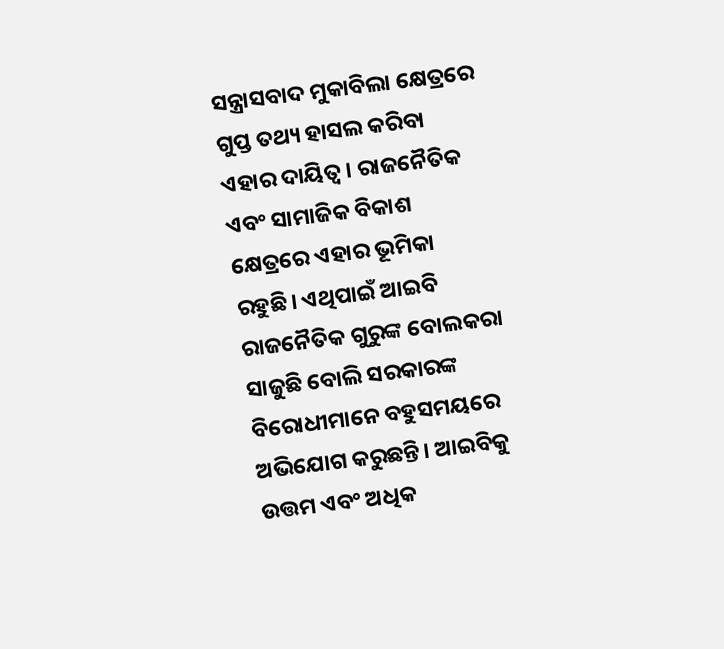ସନ୍ତ୍ରାସବାଦ ମୁକାବିଲା କ୍ଷେତ୍ରରେ ଗୁପ୍ତ ତଥ୍ୟ ହାସଲ କରିବା ଏହାର ଦାୟିତ୍ୱ । ରାଜନୈତିକ ଏବଂ ସାମାଜିକ ବିକାଶ କ୍ଷେତ୍ରରେ ଏହାର ଭୂମିକା ରହୁଛି। ଏଥିପାଇଁ ଆଇବି ରାଜନୈତିକ ଗୁରୁଙ୍କ ବୋଲକରା ସାଜୁଛି ବୋଲି ସରକାରଙ୍କ ବିରୋଧୀମାନେ ବହୁସମୟରେ ଅଭିଯୋଗ କରୁଛନ୍ତି। ଆଇବିକୁ ଉତ୍ତମ ଏବଂ ଅଧିକ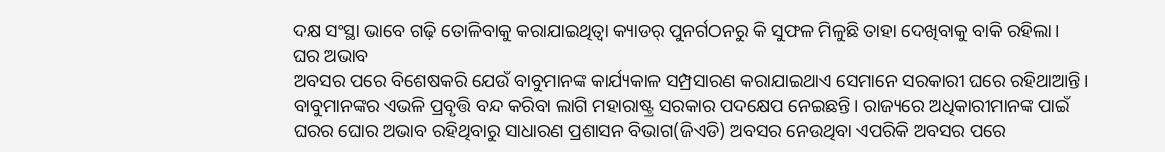ଦକ୍ଷ ସଂସ୍ଥା ଭାବେ ଗଢ଼ି ତୋଳିବାକୁ କରାଯାଇଥିତ୍ବା କ୍ୟାଡର୍‌ ପୁନର୍ଗଠନରୁ କି ସୁଫଳ ମିଳୁଛି ତାହା ଦେଖିବାକୁ ବାକି ରହିଲା।
ଘର ଅଭାବ
ଅବସର ପରେ ବିଶେଷକରି ଯେଉଁ ବାବୁମାନଙ୍କ କାର୍ଯ୍ୟକାଳ ସମ୍ପ୍ରସାରଣ କରାଯାଇଥାଏ ସେମାନେ ସରକାରୀ ଘରେ ରହିଥାଆନ୍ତି। ବାବୁମାନଙ୍କର ଏଭଳି ପ୍ରବୃତ୍ତି ବନ୍ଦ କରିବା ଲାଗି ମହାରାଷ୍ଟ୍ର ସରକାର ପଦକ୍ଷେପ ନେଇଛନ୍ତି। ରାଜ୍ୟରେ ଅଧିକାରୀମାନଙ୍କ ପାଇଁ ଘରର ଘୋର ଅଭାବ ରହିଥିବାରୁ ସାଧାରଣ ପ୍ରଶାସନ ବିଭାଗ(ଜିଏଡି) ଅବସର ନେଉଥିବା ଏପରିକି ଅବସର ପରେ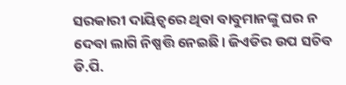ସରକାରୀ ଦାୟିତ୍ୱରେ ଥିବା ବାବୁମାନଙ୍କୁ ଘର ନ ଦେବା ଲାଗି ନିଷ୍ପତ୍ତି ନେଇଛି। ଜିଏଡିର ଉପ ସଚିବ ଡି.ପି.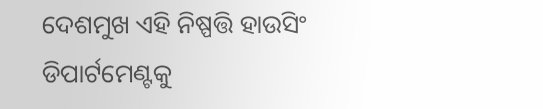ଦେଶମୁଖ ଏହି ନିଷ୍ପତ୍ତି ହାଉସିଂ ଡିପାର୍ଟମେଣ୍ଟକୁ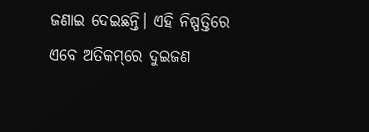ଜଣାଇ ଦେଇଛନ୍ତି। ଏହି ନିଷ୍ପତ୍ତିରେ ଏବେ ଅତିକମ୍‌ରେ ଦୁଇଜଣ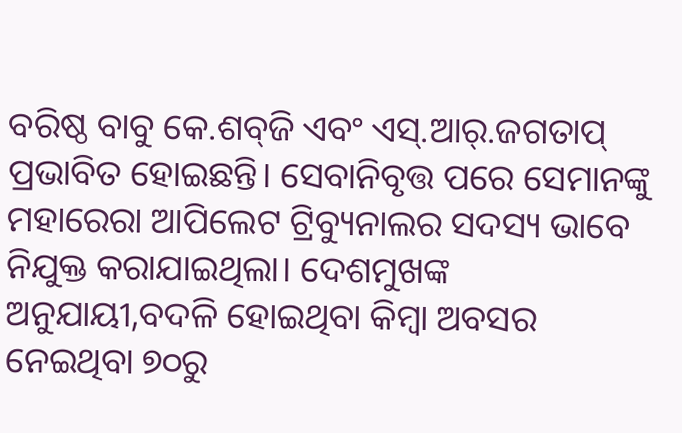ବରିଷ୍ଠ ବାବୁ କେ.ଶବ୍‌ଜି ଏବଂ ଏସ୍‌.ଆର୍‌.ଜଗତାପ୍‌ ପ୍ରଭାବିତ ହୋଇଛନ୍ତି। ସେବାନିବୃତ୍ତ ପରେ ସେମାନଙ୍କୁ ମହାରେରା ଆପିଲେଟ ଟ୍ରିବ୍ୟୁନାଲର ସଦସ୍ୟ ଭାବେ ନିଯୁକ୍ତ କରାଯାଇଥିଲା। ଦେଶମୁଖଙ୍କ ଅନୁଯାୟୀ,ବଦଳି ହୋଇଥିବା କିମ୍ବା ଅବସର ନେଇଥିବା ୭୦ରୁ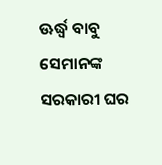ଊର୍ଦ୍ଧ୍ୱ ବାବୁ ସେମାନଙ୍କ ସରକାରୀ ଘର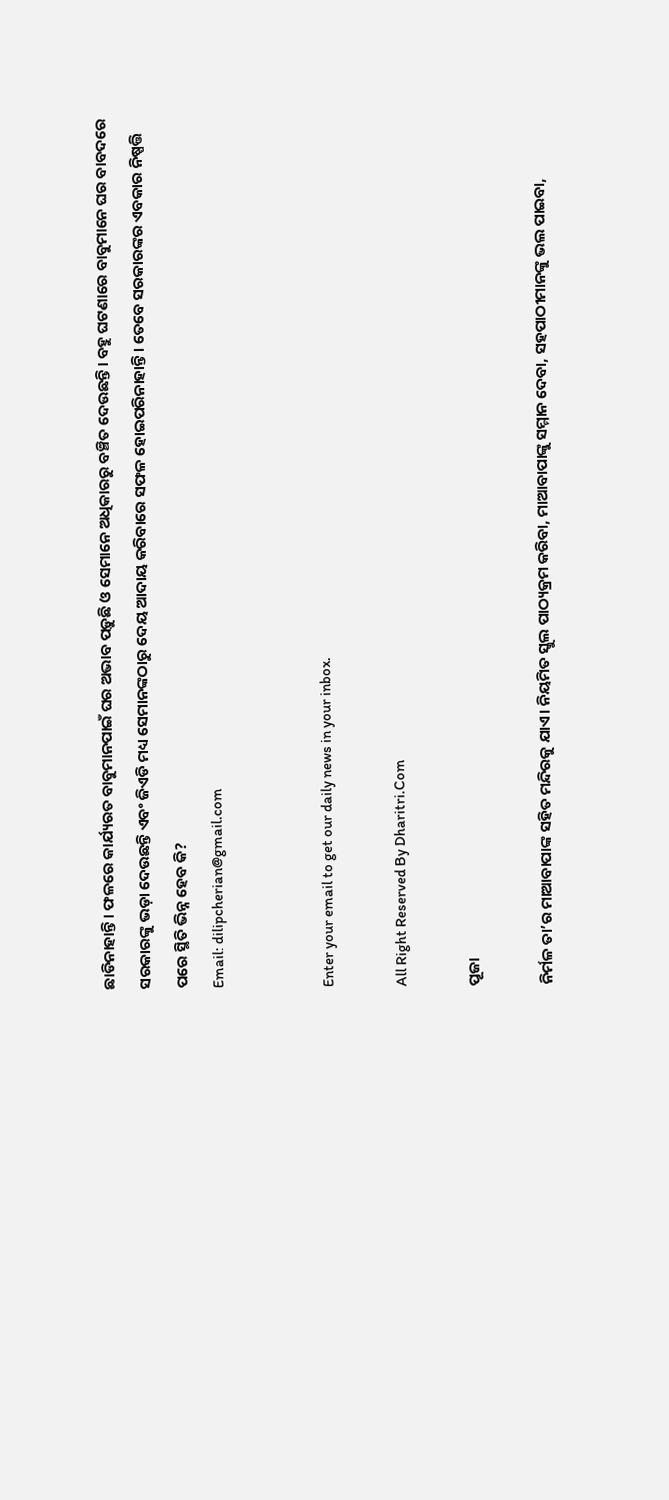ଛାଡିନାହାନ୍ତି। ଫଳରେ କାର୍ଯ୍ୟରତ ବାବୁମାନପାଇଁ ଘର ଅଭାବ ପଡ଼ୁଛି ଓ ସେମାନେ ଅଧିକାରରୁ ବଞ୍ଚିତ ଦେଉଛନ୍ତି। ବହୁ ଘଟଣାରେ ବାବୁମାନେ ଘର ବାବଦରେ ସରକାରଙ୍କୁ ଭଡ଼ା ଦେଉଛନ୍ତି ଏବଂ ଜିଏଡି ମଧ୍ୟ ସେମାନଙ୍କଠାରୁ ଦେୟ ଆଦାୟ କରିବାରେ ସଫଳ ହୋଇପରିନାହାନ୍ତି। ତେବେ ସରକାରଙ୍କର ଏବକାର ନିଷ୍ପତ୍ତି ପରେ ସ୍ଥିତି ଭିନ୍ନ ହେବ କି?
Email: dilipcherian@gmail.com


Enter your email to get our daily news in your inbox.

All Right Reserved By Dharitri.Com

ପୂଜା

ନିର୍ମଳ ତା’ର ମାଆବାପାଙ୍କ ସହିତ ମନ୍ଦିରକୁ ଯାଏ। ନିୟମିତ ସ୍କୁଲ ପାଠ୍ୟକ୍ରମ କରିବା, ମାଆବାପାଙ୍କୁ ସମ୍ମାନ ଦେବା, ସହପାଠୀମାନଙ୍କୁ ଭଲ ପାଇବା,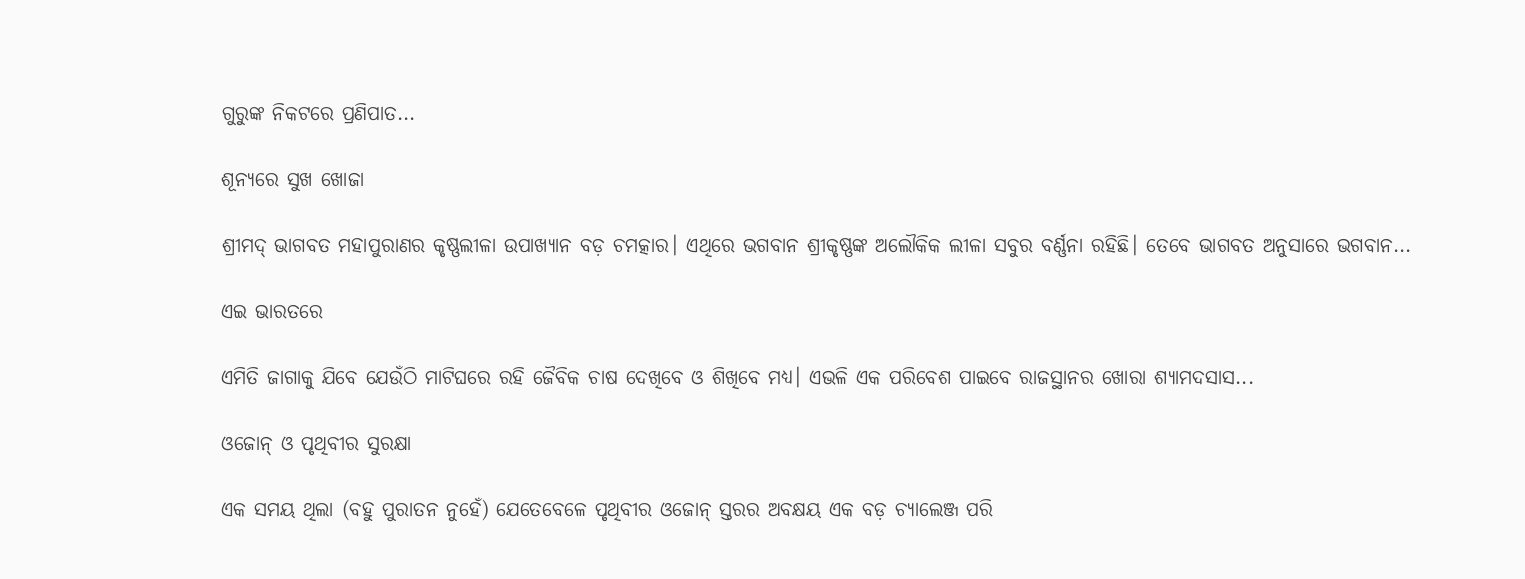ଗୁରୁଙ୍କ ନିକଟରେ ପ୍ରଣିପାତ...

ଶୂନ୍ୟରେ ସୁଖ ଖୋଜା

ଶ୍ରୀମଦ୍‌ ଭାଗବତ ମହାପୁରାଣର କୃଷ୍ଣଲୀଳା ଉପାଖ୍ୟାନ ବଡ଼ ଚମତ୍କାର। ଏଥିରେ ଭଗବାନ ଶ୍ରୀକୃଷ୍ଣଙ୍କ ଅଲୌକିକ ଲୀଳା ସବୁର ବର୍ଣ୍ଣନା ରହିଛି। ତେବେ ଭାଗବତ ଅନୁସାରେ ଭଗବାନ...

ଏଇ ଭାରତରେ

ଏମିତି ଜାଗାକୁ ଯିବେ ଯେଉଁଠି ମାଟିଘରେ ରହି ଜୈବିକ ଚାଷ ଦେଖିବେ ଓ ଶିଖିବେ ମଧ୍ୟ। ଏଭଳି ଏକ ପରିବେଶ ପାଇବେ ରାଜସ୍ଥାନର ଖୋରା ଶ୍ୟାମଦସାସ...

ଓଜୋନ୍‌ ଓ ପୃଥିବୀର ସୁରକ୍ଷା

ଏକ ସମୟ ଥିଲା (ବହୁ ପୁରାତନ ନୁହେଁ) ଯେତେବେଳେ ପୃଥିବୀର ଓଜୋନ୍‌ ସ୍ତରର ଅବକ୍ଷୟ ଏକ ବଡ଼ ଚ୍ୟାଲେଞ୍ଜ ପରି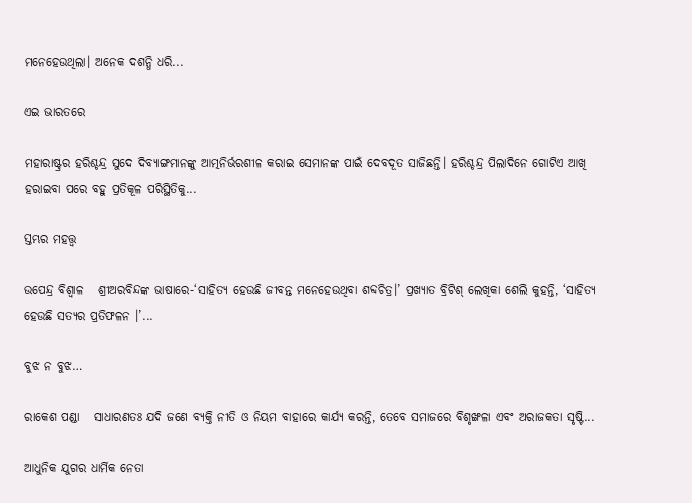ମନେହେଉଥିଲା। ଅନେକ ଦଶନ୍ଧି ଧରି...

ଏଇ ଭାରତରେ

ମହାରାଷ୍ଟ୍ରର ହରିଶ୍ଚନ୍ଦ୍ର ସୁଦେ ଦିବ୍ୟାଙ୍ଗମାନଙ୍କୁ ଆତ୍ମନିର୍ଭରଶୀଳ କରାଇ ସେମାନଙ୍କ ପାଇଁ ଦେବଦୂତ ସାଜିଛନ୍ତି। ହରିଶ୍ଚନ୍ଦ୍ର ପିଲାଦିନେ ଗୋଟିଏ ଆଖି ହରାଇବା ପରେ ବହୁ ପ୍ରତିକୂଳ ପରିସ୍ଥିତିକୁ...

ସ୍ତମ୍ଭର ମହତ୍ତ୍ୱ

ଉପେନ୍ଦ୍ର ବିଶ୍ୱାଳ   ଶ୍ରୀଅରବିନ୍ଦଙ୍କ ଭାଷାରେ-‘ସାହିତ୍ୟ ହେଉଛି ଜୀବନ୍ତ ମନେହେଉଥିବା ଶବ୍ଦଚିତ୍ର।’ ପ୍ରଖ୍ୟାତ ବ୍ରିଟିଶ୍‌ ଲେଖିକା ଶେଲି କୁହନ୍ତି, ‘ସାହିତ୍ୟ ହେଉଛି ସତ୍ୟର ପ୍ରତିଫଳନ ।’...

ବୁଝ ନ ବୁଝ…

ରାକେଶ ପଣ୍ଡା   ସାଧାରଣତଃ ଯଦି ଜଣେ ବ୍ୟକ୍ତି ନୀତି ଓ ନିୟମ ବାହାରେ କାର୍ଯ୍ୟ କରନ୍ତି, ତେବେ ସମାଜରେ ବିଶୃଙ୍ଖଳା ଏବଂ ଅରାଜକତା ସୃଷ୍ଟି...

ଆଧୁନିକ ଯୁଗର ଧାର୍ମିକ ନେତା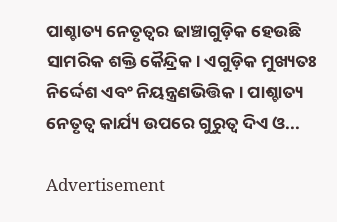ପାଶ୍ଚାତ୍ୟ ନେତୃତ୍ୱର ଢାଞ୍ଚାଗୁଡ଼ିକ ହେଉଛି ସାମରିକ ଶକ୍ତି କୈନ୍ଦ୍ରିକ। ଏଗୁଡ଼ିକ ମୁଖ୍ୟତଃ ନିର୍ଦ୍ଦେଶ ଏବଂ ନିୟନ୍ତ୍ରଣଭିତ୍ତିକ। ପାଶ୍ଚାତ୍ୟ ନେତୃତ୍ୱ କାର୍ଯ୍ୟ ଉପରେ ଗୁରୁତ୍ୱ ଦିଏ ଓ...

Advertisement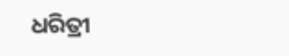ଧରିତ୍ରୀ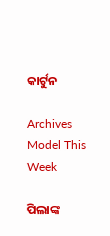କାର୍ଟୁନ

Archives
Model This Week

ପିଲାଙ୍କ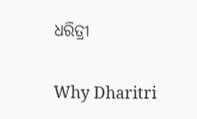ଧରିତ୍ରୀ

Why Dharitri